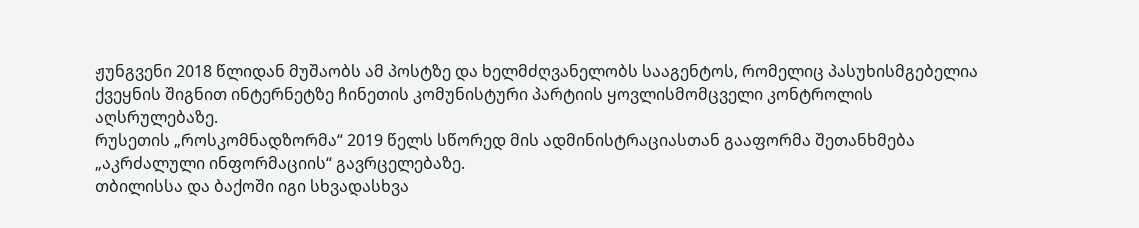ჟუნგვენი 2018 წლიდან მუშაობს ამ პოსტზე და ხელმძღვანელობს სააგენტოს, რომელიც პასუხისმგებელია ქვეყნის შიგნით ინტერნეტზე ჩინეთის კომუნისტური პარტიის ყოვლისმომცველი კონტროლის აღსრულებაზე.
რუსეთის „როსკომნადზორმა“ 2019 წელს სწორედ მის ადმინისტრაციასთან გააფორმა შეთანხმება „აკრძალული ინფორმაციის“ გავრცელებაზე.
თბილისსა და ბაქოში იგი სხვადასხვა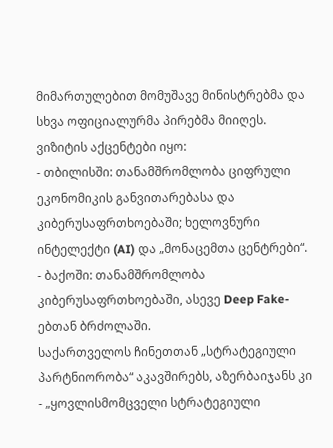მიმართულებით მომუშავე მინისტრებმა და სხვა ოფიციალურმა პირებმა მიიღეს. ვიზიტის აქცენტები იყო:
- თბილისში: თანამშრომლობა ციფრული ეკონომიკის განვითარებასა და კიბერუსაფრთხოებაში; ხელოვნური ინტელექტი (AI) და „მონაცემთა ცენტრები“.
- ბაქოში: თანამშრომლობა კიბერუსაფრთხოებაში, ასევე Deep Fake-ებთან ბრძოლაში.
საქართველოს ჩინეთთან „სტრატეგიული პარტნიორობა“ აკავშირებს, აზერბაიჯანს კი - „ყოვლისმომცველი სტრატეგიული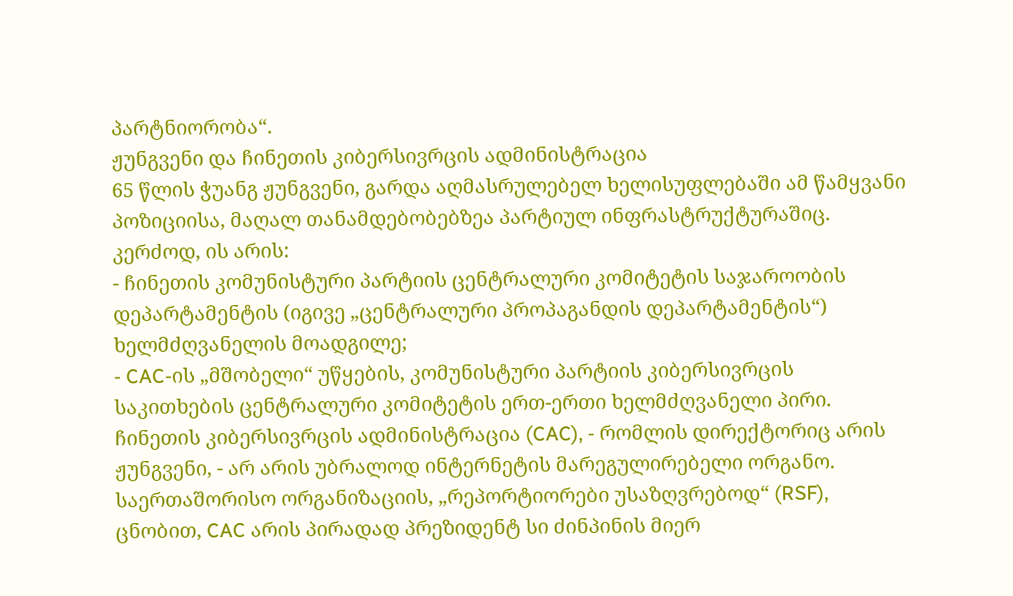პარტნიორობა“.
ჟუნგვენი და ჩინეთის კიბერსივრცის ადმინისტრაცია
65 წლის ჭუანგ ჟუნგვენი, გარდა აღმასრულებელ ხელისუფლებაში ამ წამყვანი პოზიციისა, მაღალ თანამდებობებზეა პარტიულ ინფრასტრუქტურაშიც. კერძოდ, ის არის:
- ჩინეთის კომუნისტური პარტიის ცენტრალური კომიტეტის საჯაროობის დეპარტამენტის (იგივე „ცენტრალური პროპაგანდის დეპარტამენტის“) ხელმძღვანელის მოადგილე;
- CAC-ის „მშობელი“ უწყების, კომუნისტური პარტიის კიბერსივრცის საკითხების ცენტრალური კომიტეტის ერთ-ერთი ხელმძღვანელი პირი.
ჩინეთის კიბერსივრცის ადმინისტრაცია (CAC), - რომლის დირექტორიც არის ჟუნგვენი, - არ არის უბრალოდ ინტერნეტის მარეგულირებელი ორგანო.
საერთაშორისო ორგანიზაციის, „რეპორტიორები უსაზღვრებოდ“ (RSF), ცნობით, CAC არის პირადად პრეზიდენტ სი ძინპინის მიერ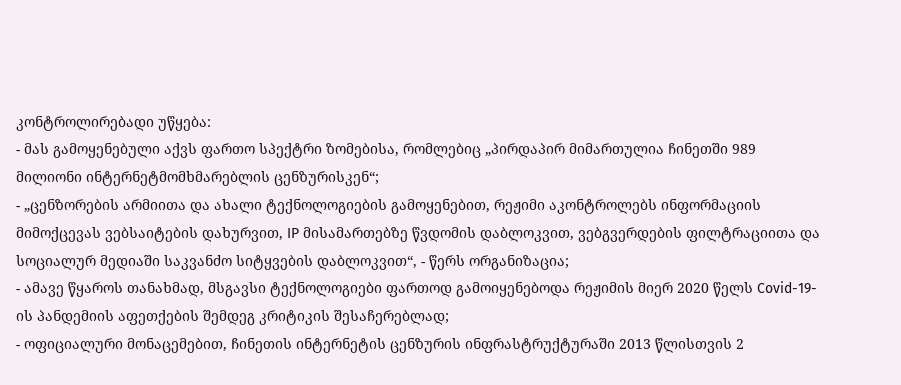კონტროლირებადი უწყება:
- მას გამოყენებული აქვს ფართო სპექტრი ზომებისა, რომლებიც „პირდაპირ მიმართულია ჩინეთში 989 მილიონი ინტერნეტმომხმარებლის ცენზურისკენ“;
- „ცენზორების არმიითა და ახალი ტექნოლოგიების გამოყენებით, რეჟიმი აკონტროლებს ინფორმაციის მიმოქცევას ვებსაიტების დახურვით, IP მისამართებზე წვდომის დაბლოკვით, ვებგვერდების ფილტრაციითა და სოციალურ მედიაში საკვანძო სიტყვების დაბლოკვით“, - წერს ორგანიზაცია;
- ამავე წყაროს თანახმად, მსგავსი ტექნოლოგიები ფართოდ გამოიყენებოდა რეჟიმის მიერ 2020 წელს Covid-19-ის პანდემიის აფეთქების შემდეგ კრიტიკის შესაჩერებლად;
- ოფიციალური მონაცემებით, ჩინეთის ინტერნეტის ცენზურის ინფრასტრუქტურაში 2013 წლისთვის 2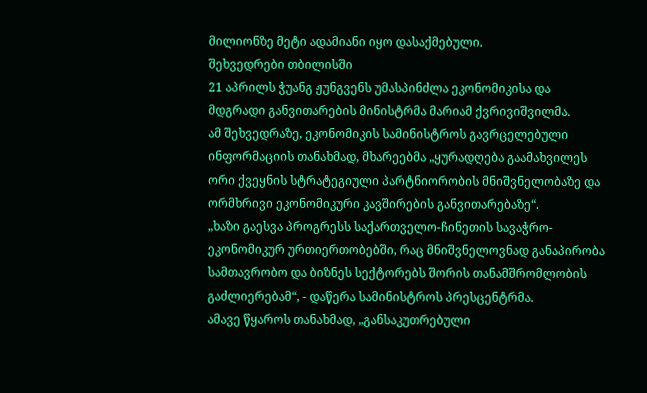მილიონზე მეტი ადამიანი იყო დასაქმებული.
შეხვედრები თბილისში
21 აპრილს ჭუანგ ჟუნგვენს უმასპინძლა ეკონომიკისა და მდგრადი განვითარების მინისტრმა მარიამ ქვრივიშვილმა.
ამ შეხვედრაზე, ეკონომიკის სამინისტროს გავრცელებული ინფორმაციის თანახმად, მხარეებმა „ყურადღება გაამახვილეს ორი ქვეყნის სტრატეგიული პარტნიორობის მნიშვნელობაზე და ორმხრივი ეკონომიკური კავშირების განვითარებაზე“.
„ხაზი გაესვა პროგრესს საქართველო-ჩინეთის სავაჭრო-ეკონომიკურ ურთიერთობებში, რაც მნიშვნელოვნად განაპირობა სამთავრობო და ბიზნეს სექტორებს შორის თანამშრომლობის გაძლიერებამ“, - დაწერა სამინისტროს პრესცენტრმა.
ამავე წყაროს თანახმად, „განსაკუთრებული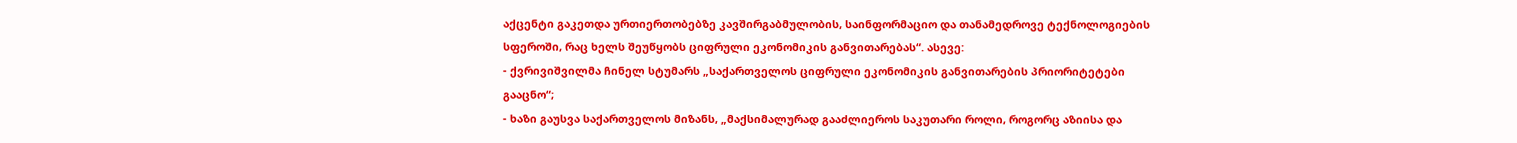აქცენტი გაკეთდა ურთიერთობებზე კავშირგაბმულობის, საინფორმაციო და თანამედროვე ტექნოლოგიების სფეროში, რაც ხელს შეუწყობს ციფრული ეკონომიკის განვითარებას“. ასევე:
- ქვრივიშვილმა ჩინელ სტუმარს „საქართველოს ციფრული ეკონომიკის განვითარების პრიორიტეტები გააცნო“;
- ხაზი გაუსვა საქართველოს მიზანს, „მაქსიმალურად გააძლიეროს საკუთარი როლი, როგორც აზიისა და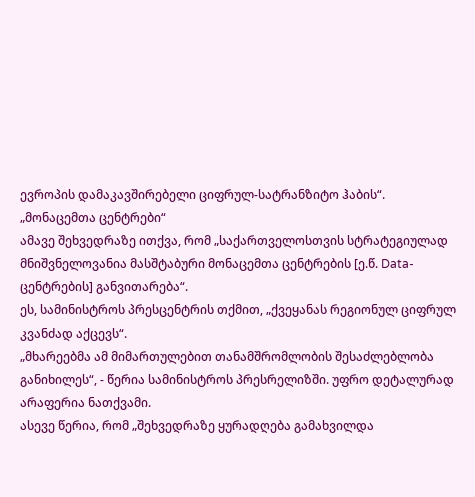ევროპის დამაკავშირებელი ციფრულ-სატრანზიტო ჰაბის“.
„მონაცემთა ცენტრები“
ამავე შეხვედრაზე ითქვა, რომ „საქართველოსთვის სტრატეგიულად მნიშვნელოვანია მასშტაბური მონაცემთა ცენტრების [ე.წ. Data-ცენტრების] განვითარება“.
ეს, სამინისტროს პრესცენტრის თქმით, „ქვეყანას რეგიონულ ციფრულ კვანძად აქცევს“.
„მხარეებმა ამ მიმართულებით თანამშრომლობის შესაძლებლობა განიხილეს“, - წერია სამინისტროს პრესრელიზში. უფრო დეტალურად არაფერია ნათქვამი.
ასევე წერია, რომ „შეხვედრაზე ყურადღება გამახვილდა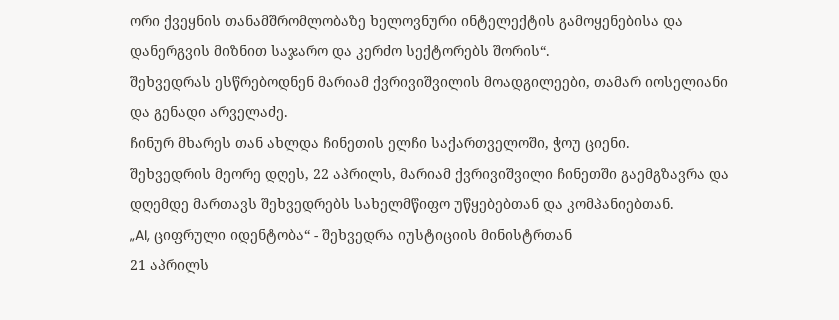ორი ქვეყნის თანამშრომლობაზე ხელოვნური ინტელექტის გამოყენებისა და დანერგვის მიზნით საჯარო და კერძო სექტორებს შორის“.
შეხვედრას ესწრებოდნენ მარიამ ქვრივიშვილის მოადგილეები, თამარ იოსელიანი და გენადი არველაძე.
ჩინურ მხარეს თან ახლდა ჩინეთის ელჩი საქართველოში, ჭოუ ციენი.
შეხვედრის მეორე დღეს, 22 აპრილს, მარიამ ქვრივიშვილი ჩინეთში გაემგზავრა და დღემდე მართავს შეხვედრებს სახელმწიფო უწყებებთან და კომპანიებთან.
„AI, ციფრული იდენტობა“ - შეხვედრა იუსტიციის მინისტრთან
21 აპრილს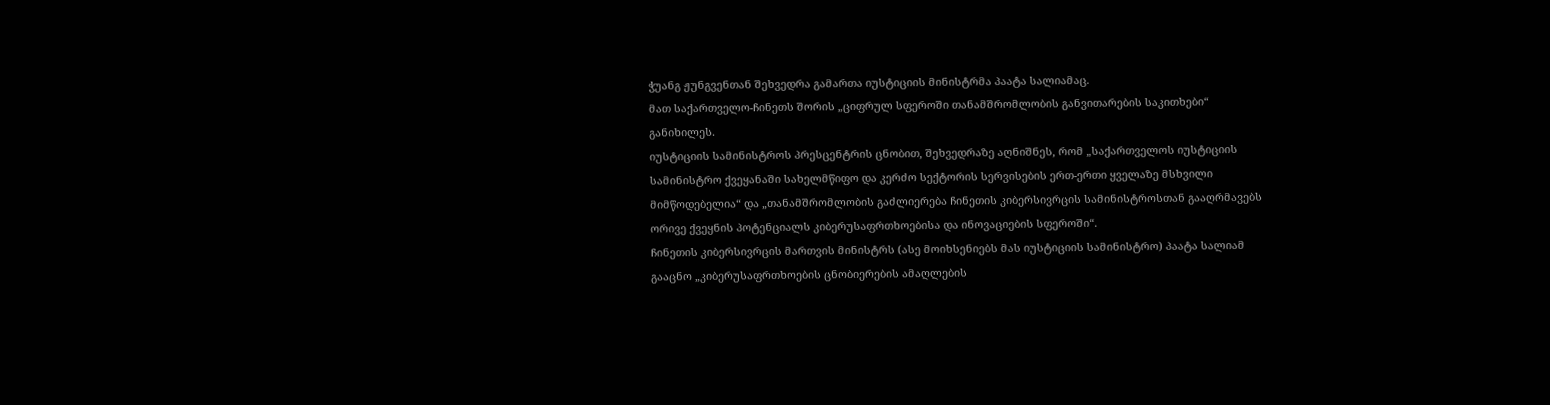ჭუანგ ჟუნგვენთან შეხვედრა გამართა იუსტიციის მინისტრმა პაატა სალიამაც.
მათ საქართველო-ჩინეთს შორის „ციფრულ სფეროში თანამშრომლობის განვითარების საკითხები“ განიხილეს.
იუსტიციის სამინისტროს პრესცენტრის ცნობით, შეხვედრაზე აღნიშნეს, რომ „საქართველოს იუსტიციის სამინისტრო ქვეყანაში სახელმწიფო და კერძო სექტორის სერვისების ერთ-ერთი ყველაზე მსხვილი მიმწოდებელია“ და „თანამშრომლობის გაძლიერება ჩინეთის კიბერსივრცის სამინისტროსთან გააღრმავებს ორივე ქვეყნის პოტენციალს კიბერუსაფრთხოებისა და ინოვაციების სფეროში“.
ჩინეთის კიბერსივრცის მართვის მინისტრს (ასე მოიხსენიებს მას იუსტიციის სამინისტრო) პაატა სალიამ გააცნო „კიბერუსაფრთხოების ცნობიერების ამაღლების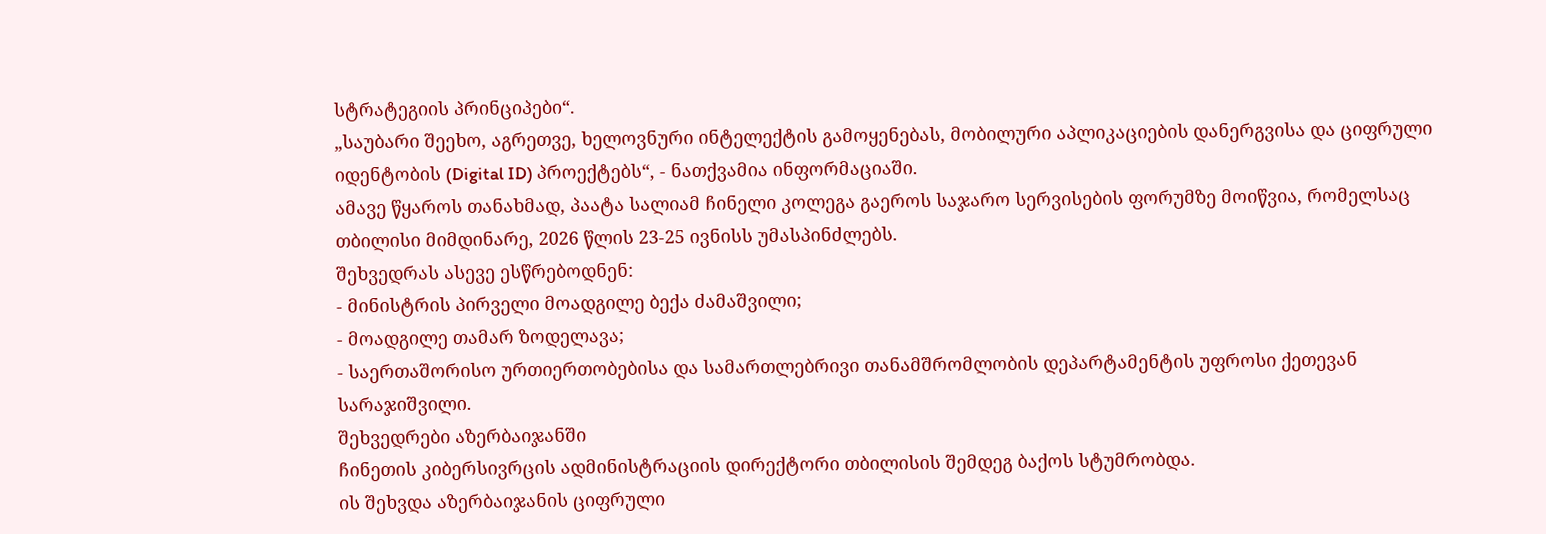სტრატეგიის პრინციპები“.
„საუბარი შეეხო, აგრეთვე, ხელოვნური ინტელექტის გამოყენებას, მობილური აპლიკაციების დანერგვისა და ციფრული იდენტობის (Digital ID) პროექტებს“, - ნათქვამია ინფორმაციაში.
ამავე წყაროს თანახმად, პაატა სალიამ ჩინელი კოლეგა გაეროს საჯარო სერვისების ფორუმზე მოიწვია, რომელსაც თბილისი მიმდინარე, 2026 წლის 23-25 ივნისს უმასპინძლებს.
შეხვედრას ასევე ესწრებოდნენ:
- მინისტრის პირველი მოადგილე ბექა ძამაშვილი;
- მოადგილე თამარ ზოდელავა;
- საერთაშორისო ურთიერთობებისა და სამართლებრივი თანამშრომლობის დეპარტამენტის უფროსი ქეთევან სარაჯიშვილი.
შეხვედრები აზერბაიჯანში
ჩინეთის კიბერსივრცის ადმინისტრაციის დირექტორი თბილისის შემდეგ ბაქოს სტუმრობდა.
ის შეხვდა აზერბაიჯანის ციფრული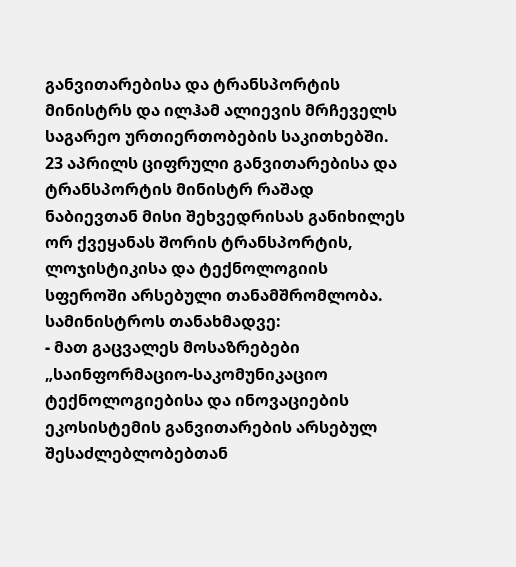განვითარებისა და ტრანსპორტის მინისტრს და ილჰამ ალიევის მრჩეველს საგარეო ურთიერთობების საკითხებში.
23 აპრილს ციფრული განვითარებისა და ტრანსპორტის მინისტრ რაშად ნაბიევთან მისი შეხვედრისას განიხილეს ორ ქვეყანას შორის ტრანსპორტის, ლოჯისტიკისა და ტექნოლოგიის სფეროში არსებული თანამშრომლობა.
სამინისტროს თანახმადვე:
- მათ გაცვალეს მოსაზრებები „საინფორმაციო-საკომუნიკაციო ტექნოლოგიებისა და ინოვაციების ეკოსისტემის განვითარების არსებულ შესაძლებლობებთან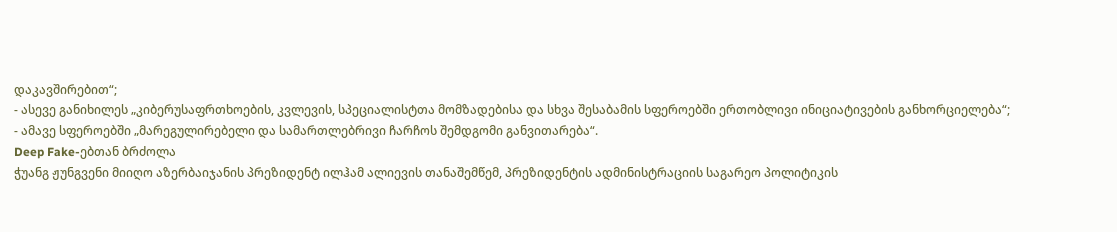დაკავშირებით“;
- ასევე განიხილეს „კიბერუსაფრთხოების, კვლევის, სპეციალისტთა მომზადებისა და სხვა შესაბამის სფეროებში ერთობლივი ინიციატივების განხორციელება“;
- ამავე სფეროებში „მარეგულირებელი და სამართლებრივი ჩარჩოს შემდგომი განვითარება“.
Deep Fake-ებთან ბრძოლა
ჭუანგ ჟუნგვენი მიიღო აზერბაიჯანის პრეზიდენტ ილჰამ ალიევის თანაშემწემ, პრეზიდენტის ადმინისტრაციის საგარეო პოლიტიკის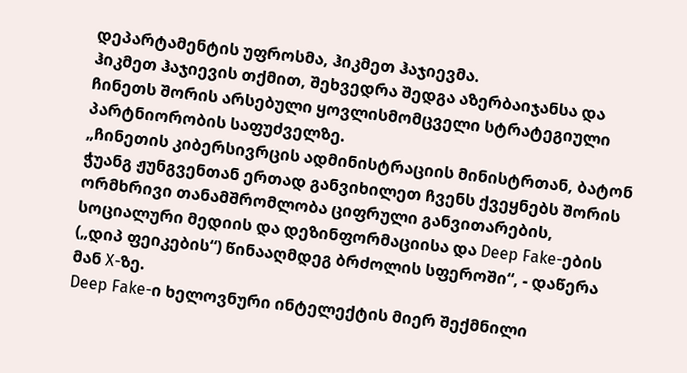დეპარტამენტის უფროსმა, ჰიკმეთ ჰაჯიევმა.
ჰიკმეთ ჰაჯიევის თქმით, შეხვედრა შედგა აზერბაიჯანსა და ჩინეთს შორის არსებული ყოვლისმომცველი სტრატეგიული პარტნიორობის საფუძველზე.
„ჩინეთის კიბერსივრცის ადმინისტრაციის მინისტრთან, ბატონ ჭუანგ ჟუნგვენთან ერთად განვიხილეთ ჩვენს ქვეყნებს შორის ორმხრივი თანამშრომლობა ციფრული განვითარების, სოციალური მედიის და დეზინფორმაციისა და Deep Fake-ების („დიპ ფეიკების“) წინააღმდეგ ბრძოლის სფეროში“, - დაწერა მან X-ზე.
Deep Fake-ი ხელოვნური ინტელექტის მიერ შექმნილი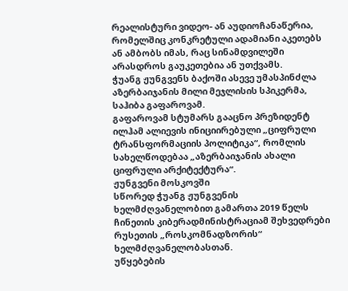რეალისტური ვიდეო- ან აუდიოჩანაწერია, რომელშიც კონკრეტული ადამიანი აკეთებს ან ამბობს იმას, რაც სინამდვილეში არასდროს გაუკეთებია ან უთქვამს.
ჭუანგ ჟუნგვენს ბაქოში ასევე უმასპინძლა აზერბაიჯანის მილი მეჯლისის სპიკერმა, საჰიბა გაფაროვამ.
გაფაროვამ სტუმარს გააცნო პრეზიდენტ ილჰამ ალიევის ინიციირებული „ციფრული ტრანსფორმაციის პოლიტიკა“, რომლის სახელწოდებაა „აზერბაიჯანის ახალი ციფრული არქიტექტურა“.
ჟუნგვენი მოსკოვში
სწორედ ჭუანგ ჟუნგვენის ხელმძღვანელობით გამართა 2019 წელს ჩინეთის კიბერადმინისტრაციამ შეხვედრები რუსეთის „როსკომნადზორის“ ხელმძღვანელობასთან.
უწყებების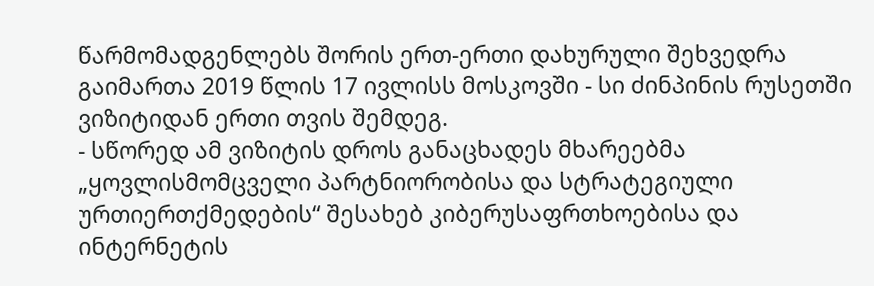წარმომადგენლებს შორის ერთ-ერთი დახურული შეხვედრა გაიმართა 2019 წლის 17 ივლისს მოსკოვში - სი ძინპინის რუსეთში ვიზიტიდან ერთი თვის შემდეგ.
- სწორედ ამ ვიზიტის დროს განაცხადეს მხარეებმა „ყოვლისმომცველი პარტნიორობისა და სტრატეგიული ურთიერთქმედების“ შესახებ კიბერუსაფრთხოებისა და ინტერნეტის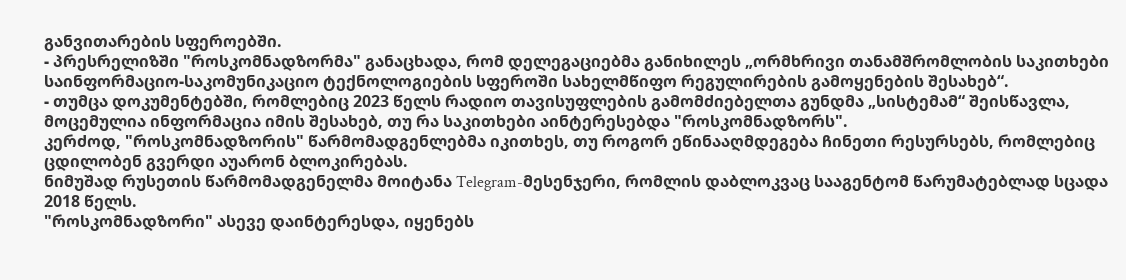განვითარების სფეროებში.
- პრესრელიზში "როსკომნადზორმა" განაცხადა, რომ დელეგაციებმა განიხილეს „ორმხრივი თანამშრომლობის საკითხები საინფორმაციო-საკომუნიკაციო ტექნოლოგიების სფეროში სახელმწიფო რეგულირების გამოყენების შესახებ“.
- თუმცა დოკუმენტებში, რომლებიც 2023 წელს რადიო თავისუფლების გამომძიებელთა გუნდმა „სისტემამ“ შეისწავლა, მოცემულია ინფორმაცია იმის შესახებ, თუ რა საკითხები აინტერესებდა "როსკომნადზორს".
კერძოდ, "როსკომნადზორის" წარმომადგენლებმა იკითხეს, თუ როგორ ეწინააღმდეგება ჩინეთი რესურსებს, რომლებიც ცდილობენ გვერდი აუარონ ბლოკირებას.
ნიმუშად რუსეთის წარმომადგენელმა მოიტანა Telegram-მესენჯერი, რომლის დაბლოკვაც სააგენტომ წარუმატებლად სცადა 2018 წელს.
"როსკომნადზორი" ასევე დაინტერესდა, იყენებს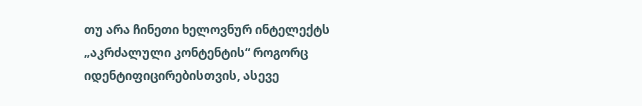თუ არა ჩინეთი ხელოვნურ ინტელექტს „აკრძალული კონტენტის“ როგორც იდენტიფიცირებისთვის, ასევე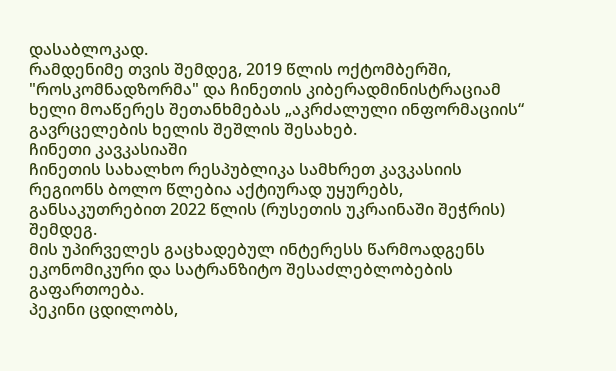დასაბლოკად.
რამდენიმე თვის შემდეგ, 2019 წლის ოქტომბერში, "როსკომნადზორმა" და ჩინეთის კიბერადმინისტრაციამ ხელი მოაწერეს შეთანხმებას „აკრძალული ინფორმაციის“ გავრცელების ხელის შეშლის შესახებ.
ჩინეთი კავკასიაში
ჩინეთის სახალხო რესპუბლიკა სამხრეთ კავკასიის რეგიონს ბოლო წლებია აქტიურად უყურებს, განსაკუთრებით 2022 წლის (რუსეთის უკრაინაში შეჭრის) შემდეგ.
მის უპირველეს გაცხადებულ ინტერესს წარმოადგენს ეკონომიკური და სატრანზიტო შესაძლებლობების გაფართოება.
პეკინი ცდილობს,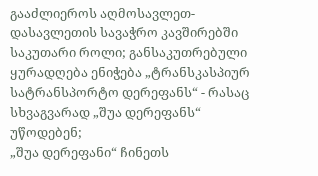გააძლიეროს აღმოსავლეთ-დასავლეთის სავაჭრო კავშირებში საკუთარი როლი; განსაკუთრებული ყურადღება ენიჭება „ტრანსკასპიურ სატრანსპორტო დერეფანს“ - რასაც სხვაგვარად „შუა დერეფანს“ უწოდებენ;
„შუა დერეფანი“ ჩინეთს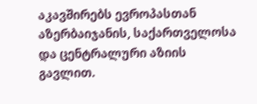აკავშირებს ევროპასთან აზერბაიჯანის, საქართველოსა და ცენტრალური აზიის გავლით.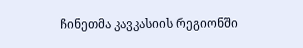ჩინეთმა კავკასიის რეგიონში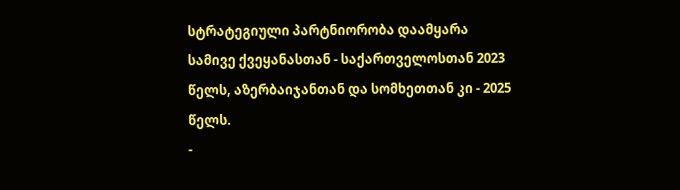სტრატეგიული პარტნიორობა დაამყარა სამივე ქვეყანასთან - საქართველოსთან 2023 წელს, აზერბაიჯანთან და სომხეთთან კი - 2025 წელს.
-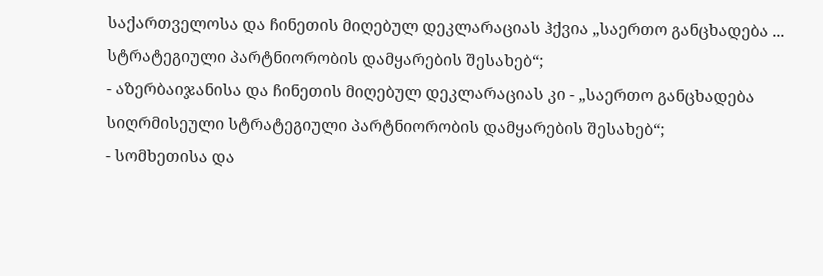საქართველოსა და ჩინეთის მიღებულ დეკლარაციას ჰქვია „საერთო განცხადება ... სტრატეგიული პარტნიორობის დამყარების შესახებ“;
- აზერბაიჯანისა და ჩინეთის მიღებულ დეკლარაციას კი - „საერთო განცხადება სიღრმისეული სტრატეგიული პარტნიორობის დამყარების შესახებ“;
- სომხეთისა და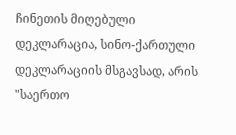ჩინეთის მიღებული დეკლარაცია, სინო-ქართული დეკლარაციის მსგავსად, არის "საერთო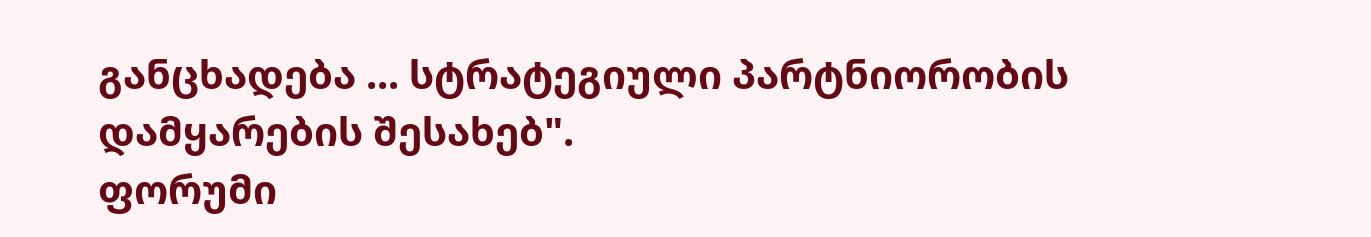განცხადება ... სტრატეგიული პარტნიორობის დამყარების შესახებ".
ფორუმი